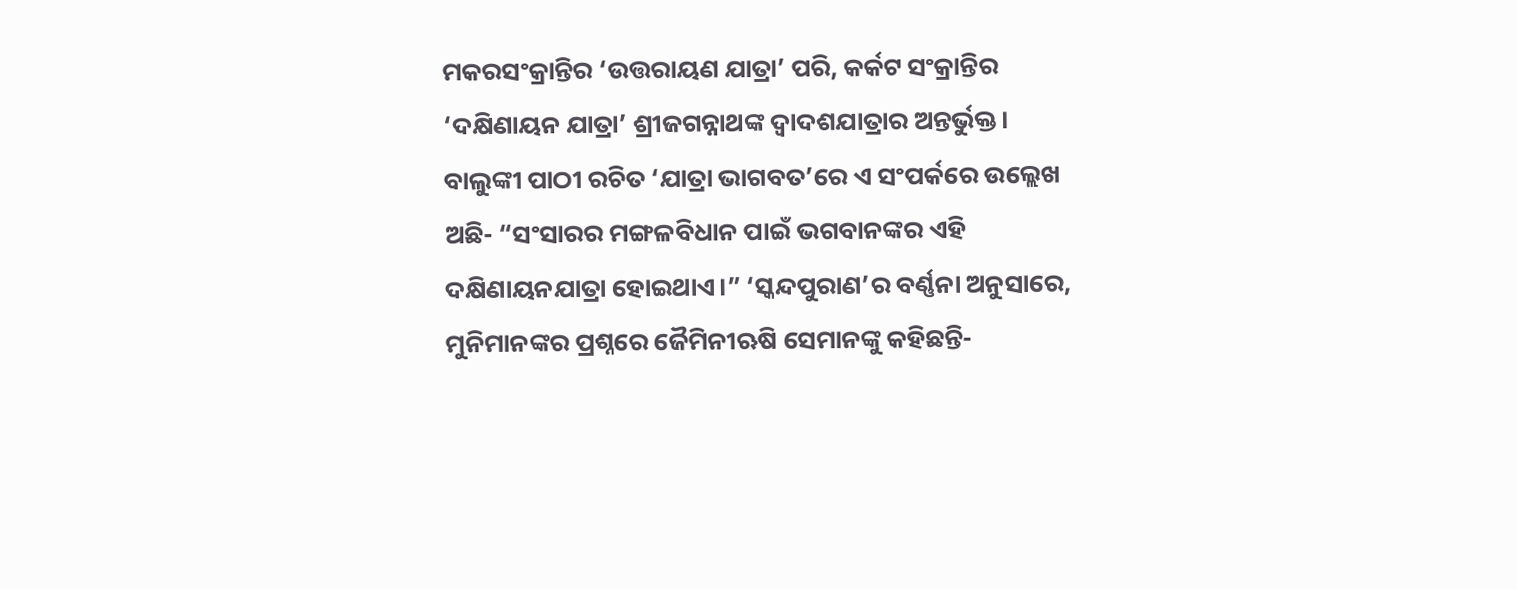ମକରସଂକ୍ରାନ୍ତିର ‘ଉତ୍ତରାୟଣ ଯାତ୍ରା’ ପରି, କର୍କଟ ସଂକ୍ରାନ୍ତିର ‘ଦକ୍ଷିଣାୟନ ଯାତ୍ରା’ ଶ୍ରୀଜଗନ୍ନାଥଙ୍କ ଦ୍ୱାଦଶଯାତ୍ରାର ଅନ୍ତର୍ଭୁକ୍ତ। ବାଲୁଙ୍କୀ ପାଠୀ ରଚିତ ‘ଯାତ୍ରା ଭାଗବତ’ରେ ଏ ସଂପର୍କରେ ଉଲ୍ଲେଖ ଅଛି- “ସଂସାରର ମଙ୍ଗଳବିଧାନ ପାଇଁ ଭଗବାନଙ୍କର ଏହି ଦକ୍ଷିଣାୟନଯାତ୍ରା ହୋଇଥାଏ।” ‘ସ୍କନ୍ଦପୁରାଣ’ର ବର୍ଣ୍ଣନା ଅନୁସାରେ, ମୁନିମାନଙ୍କର ପ୍ରଶ୍ନରେ ଜୈମିନୀଋଷି ସେମାନଙ୍କୁ କହିଛନ୍ତି-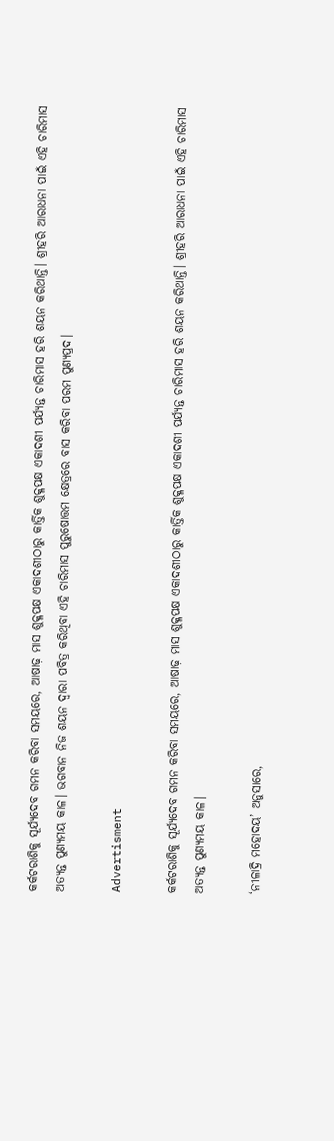କର୍କଟରାଶିକୁ ସୂର୍ଯ୍ୟଦେବ ଗମନ କରିବା ସମୟରେ, ଆଷାଢ଼ ମାସ ଶୁକ୍ଳପକ୍ଷ ଏକାଦଶୀଠାରୁ କାର୍ତ୍ତିକ ଶୁକ୍ଳପକ୍ଷ ଏକାଦଶୀ ପର୍ଯ୍ୟନ୍ତ ଚାରିମାସ ହରି ଶୟନ କରିଥାନ୍ତି। ଶ୍ରୀହରି ଆରାଧନା ପାଇଁ ଏହି ଚାରିମାସ ଅତ୍ୟନ୍ତ ପୁଣ୍ୟମୟ କାଳ। ଭଗବାନ ନିଜ ଶୟନ ଦ୍ୱାରା ପବିତ୍ର କରିଥିବା ଏହି ଚାରିମାସ ପୁରୁଷୋତ୍ତମ କ୍ଷେତ୍ରରେ ବାସ କରିବା ପରମ ପୁଣ୍ୟପ୍ରଦ।

Advertisment

କର୍କଟରାଶିକୁ ସୂର୍ଯ୍ୟଦେବ ଗମନ କରିବା ସମୟରେ, ଆଷାଢ଼ ମାସ ଶୁକ୍ଳପକ୍ଷ ଏକାଦଶୀଠାରୁ କାର୍ତ୍ତିକ ଶୁକ୍ଳପକ୍ଷ ଏକାଦଶୀ ପର୍ଯ୍ୟନ୍ତ ଚାରିମାସ ହରି ଶୟନ କରିଥାନ୍ତି। ଶ୍ରୀହରି ଆରାଧନା ପାଇଁ ଏହି ଚାରିମାସ ଅତ୍ୟନ୍ତ ପୁଣ୍ୟମୟ କାଳ।

‘ନୀଳାଦ୍ରି ମହୋଦୟ’ ଅନୁସାରେ,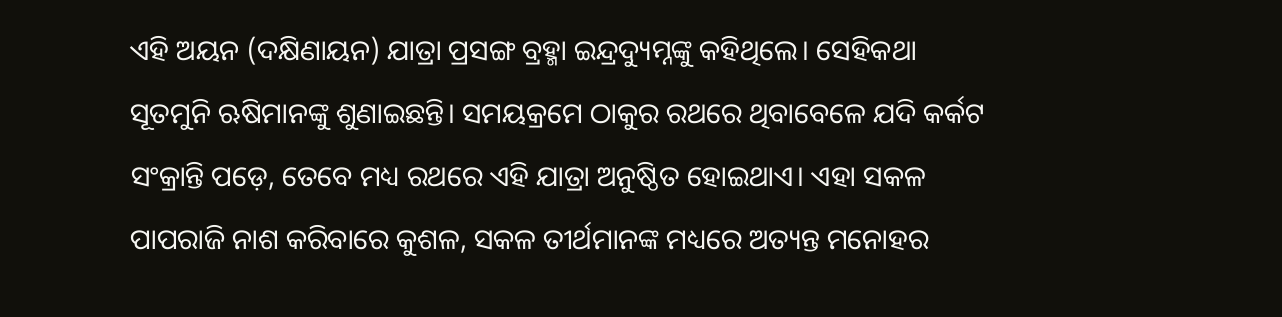ଏହି ଅୟନ (ଦକ୍ଷିଣାୟନ) ଯାତ୍ରା ପ୍ରସଙ୍ଗ ବ୍ରହ୍ମା ଇନ୍ଦ୍ରଦ୍ୟୁମ୍ନଙ୍କୁ କହିଥିଲେ। ସେହିକଥା ସୂତମୁନି ଋଷିମାନଙ୍କୁ ଶୁଣାଇଛନ୍ତି। ସମୟକ୍ରମେ ଠାକୁର ରଥରେ ଥିବାବେଳେ ଯଦି କର୍କଟ ସଂକ୍ରାନ୍ତି ପଡ଼େ, ତେବେ ମଧ୍ୟ ରଥରେ ଏହି ଯାତ୍ରା ଅନୁଷ୍ଠିତ ହୋଇଥାଏ। ଏହା ସକଳ ପାପରାଜି ନାଶ କରିବାରେ କୁଶଳ, ସକଳ ତୀର୍ଥମାନଙ୍କ ମଧ୍ୟରେ ଅତ୍ୟନ୍ତ ମନୋହର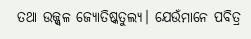ତଥା ଉଜ୍ଜ୍ୱଳ ଜ୍ୟୋତିଷ୍କତୁଲ୍ୟ। ଯେଉଁମାନେ ପବିତ୍ର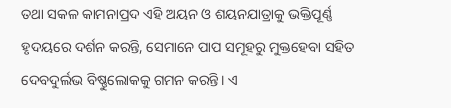ତଥା ସକଳ କାମନାପ୍ରଦ ଏହି ଅୟନ ଓ ଶୟନଯାତ୍ରାକୁ ଭକ୍ତିପୂର୍ଣ୍ଣ ହୃଦୟରେ ଦର୍ଶନ କରନ୍ତି, ସେମାନେ ପାପ ସମୂହରୁ ମୁକ୍ତହେବା ସହିତ ଦେବଦୁର୍ଲଭ ବିଷ୍ଣୁଲୋକକୁ ଗମନ କରନ୍ତି। ଏ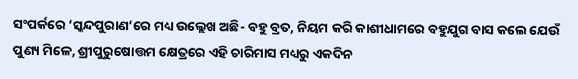ସଂପର୍କରେ ‘ସ୍କନ୍ଦପୁରାଣ’ରେ ମଧ୍ୟ ଉଲ୍ଲେଖ ଅଛି- ବହୁ ବ୍ରତ, ନିୟମ କରି କାଶୀଧାମରେ ବହୁଯୁଗ ବାସ କଲେ ଯେଉଁ ପୁଣ୍ୟ ମିଳେ, ଶ୍ରୀପୁରୁଷୋତ୍ତମ କ୍ଷେତ୍ରରେ ଏହି ଚାରିମାସ ମଧ୍ୟରୁ ଏକଦିନ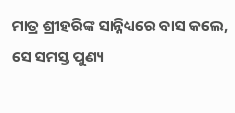ମାତ୍ର ଶ୍ରୀହରିଙ୍କ ସାନ୍ନିଧ୍ୟରେ ବାସ କଲେ, ସେ ସମସ୍ତ ପୁଣ୍ୟ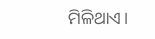ମିଳିଥାଏ।